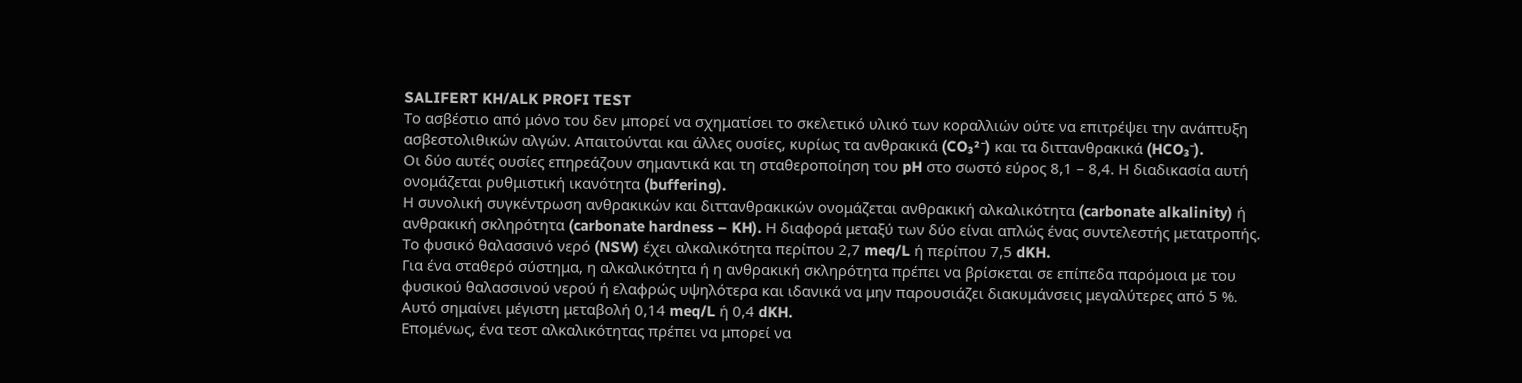SALIFERT KH/ALK PROFI TEST
Το ασβέστιο από μόνο του δεν μπορεί να σχηματίσει το σκελετικό υλικό των κοραλλιών ούτε να επιτρέψει την ανάπτυξη ασβεστολιθικών αλγών. Απαιτούνται και άλλες ουσίες, κυρίως τα ανθρακικά (CO₃²⁻) και τα διττανθρακικά (HCO₃⁻).
Οι δύο αυτές ουσίες επηρεάζουν σημαντικά και τη σταθεροποίηση του pH στο σωστό εύρος 8,1 – 8,4. Η διαδικασία αυτή ονομάζεται ρυθμιστική ικανότητα (buffering).
Η συνολική συγκέντρωση ανθρακικών και διττανθρακικών ονομάζεται ανθρακική αλκαλικότητα (carbonate alkalinity) ή ανθρακική σκληρότητα (carbonate hardness – KH). Η διαφορά μεταξύ των δύο είναι απλώς ένας συντελεστής μετατροπής.
Το φυσικό θαλασσινό νερό (NSW) έχει αλκαλικότητα περίπου 2,7 meq/L ή περίπου 7,5 dKH.
Για ένα σταθερό σύστημα, η αλκαλικότητα ή η ανθρακική σκληρότητα πρέπει να βρίσκεται σε επίπεδα παρόμοια με του φυσικού θαλασσινού νερού ή ελαφρώς υψηλότερα και ιδανικά να μην παρουσιάζει διακυμάνσεις μεγαλύτερες από 5 %. Αυτό σημαίνει μέγιστη μεταβολή 0,14 meq/L ή 0,4 dKH.
Επομένως, ένα τεστ αλκαλικότητας πρέπει να μπορεί να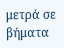μετρά σε βήματα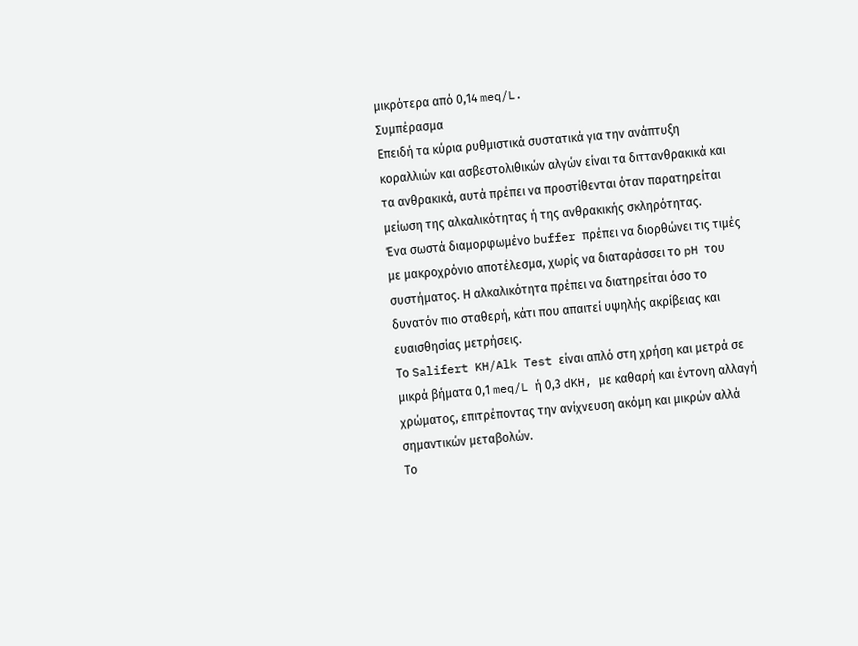μικρότερα από 0,14 meq/L.
Συμπέρασμα
Επειδή τα κύρια ρυθμιστικά συστατικά για την ανάπτυξη κοραλλιών και ασβεστολιθικών αλγών είναι τα διττανθρακικά και τα ανθρακικά, αυτά πρέπει να προστίθενται όταν παρατηρείται μείωση της αλκαλικότητας ή της ανθρακικής σκληρότητας.
Ένα σωστά διαμορφωμένο buffer πρέπει να διορθώνει τις τιμές με μακροχρόνιο αποτέλεσμα, χωρίς να διαταράσσει το pH του συστήματος. Η αλκαλικότητα πρέπει να διατηρείται όσο το δυνατόν πιο σταθερή, κάτι που απαιτεί υψηλής ακρίβειας και ευαισθησίας μετρήσεις.
Το Salifert KH/Alk Test είναι απλό στη χρήση και μετρά σε μικρά βήματα 0,1 meq/L ή 0,3 dKH, με καθαρή και έντονη αλλαγή χρώματος, επιτρέποντας την ανίχνευση ακόμη και μικρών αλλά σημαντικών μεταβολών.
Το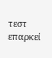τεστ επαρκεί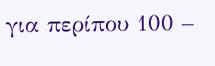για περίπου 100 –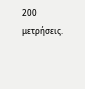200 μετρήσεις.